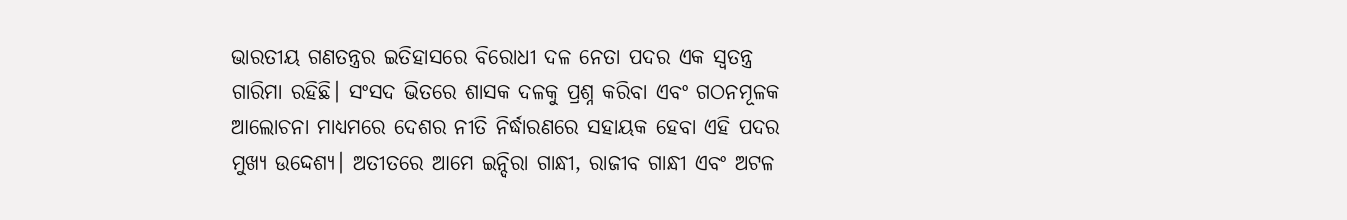ଭାରତୀୟ ଗଣତନ୍ତ୍ରର ଇତିହାସରେ ବିରୋଧୀ ଦଳ ନେତା ପଦର ଏକ ସ୍ୱତନ୍ତ୍ର ଗାରିମା ରହିଛି। ସଂସଦ ଭିତରେ ଶାସକ ଦଳକୁ ପ୍ରଶ୍ନ କରିବା ଏବଂ ଗଠନମୂଳକ ଆଲୋଚନା ମାଧ୍ୟମରେ ଦେଶର ନୀତି ନିର୍ଦ୍ଧାରଣରେ ସହାୟକ ହେବା ଏହି ପଦର ମୁଖ୍ୟ ଉଦ୍ଦେଶ୍ୟ। ଅତୀତରେ ଆମେ ଇନ୍ଦିରା ଗାନ୍ଧୀ, ରାଜୀବ ଗାନ୍ଧୀ ଏବଂ ଅଟଳ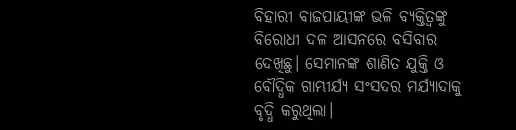ବିହାରୀ ବାଜପାୟୀଙ୍କ ଭଳି ବ୍ୟକ୍ତିତ୍ୱଙ୍କୁ ବିରୋଧୀ ଦଳ ଆସନରେ ବସିବାର ଦେଖିଛୁ। ସେମାନଙ୍କ ଶାଣିତ ଯୁକ୍ତି ଓ ବୌଦ୍ଧିକ ଗାମ୍ଭୀର୍ଯ୍ୟ ସଂସଦର ମର୍ଯ୍ୟାଦାକୁ ବୃଦ୍ଧି କରୁଥିଲା।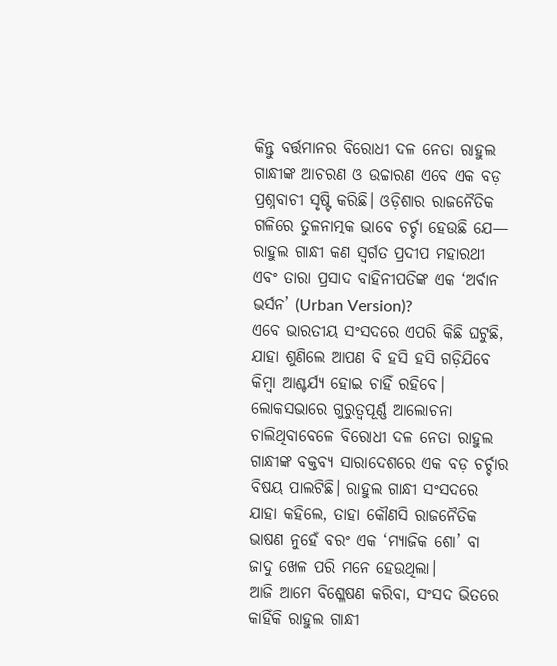କିନ୍ତୁ ବର୍ତ୍ତମାନର ବିରୋଧୀ ଦଳ ନେତା ରାହୁଲ ଗାନ୍ଧୀଙ୍କ ଆଚରଣ ଓ ଉଚ୍ଚାରଣ ଏବେ ଏକ ବଡ଼ ପ୍ରଶ୍ନବାଚୀ ସୃଷ୍ଟି କରିଛି। ଓଡ଼ିଶାର ରାଜନୈତିକ ଗଳିରେ ତୁଳନାତ୍ମକ ଭାବେ ଚର୍ଚ୍ଚା ହେଉଛି ଯେ— ରାହୁଲ ଗାନ୍ଧୀ କଣ ସ୍ୱର୍ଗତ ପ୍ରଦୀପ ମହାରଥୀ ଏବଂ ତାରା ପ୍ରସାଦ ବାହିନୀପତିଙ୍କ ଏକ ‘ଅର୍ବାନ ଭର୍ସନ’ (Urban Version)?
ଏବେ ଭାରତୀୟ ସଂସଦରେ ଏପରି କିଛି ଘଟୁଛି, ଯାହା ଶୁଣିଲେ ଆପଣ ବି ହସି ହସି ଗଡ଼ିଯିବେ କିମ୍ବା ଆଶ୍ଚର୍ଯ୍ୟ ହୋଇ ଚାହିଁ ରହିବେ। ଲୋକସଭାରେ ଗୁରୁତ୍ୱପୂର୍ଣ୍ଣ ଆଲୋଚନା ଚାଲିଥିବାବେଳେ ବିରୋଧୀ ଦଳ ନେତା ରାହୁଲ ଗାନ୍ଧୀଙ୍କ ବକ୍ତବ୍ୟ ସାରାଦେଶରେ ଏକ ବଡ଼ ଚର୍ଚ୍ଚାର ବିଷୟ ପାଲଟିଛି। ରାହୁଲ ଗାନ୍ଧୀ ସଂସଦରେ ଯାହା କହିଲେ, ତାହା କୌଣସି ରାଜନୈତିକ ଭାଷଣ ନୁହେଁ ବରଂ ଏକ ‘ମ୍ୟାଜିକ ଶୋ’ ବା ଜାଦୁ ଖେଳ ପରି ମନେ ହେଉଥିଲା।
ଆଜି ଆମେ ବିଶ୍ଳେଷଣ କରିବା, ସଂସଦ ଭିତରେ କାହିଁକି ରାହୁଲ ଗାନ୍ଧୀ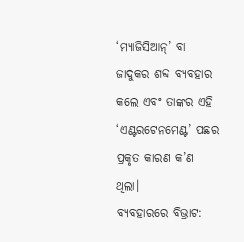‘ମ୍ୟାଜିସିଆନ୍’ ବା ଜାଦୁକର ଶବ୍ଦ ବ୍ୟବହାର କଲେ ଏବଂ ତାଙ୍କର ଏହି ‘ଏଣ୍ଟରଟେନମେଣ୍ଟ’ ପଛର ପ୍ରକୃତ କାରଣ କ’ଣ ଥିଲା।
ବ୍ୟବହାରରେ ବିଭ୍ରାଟ: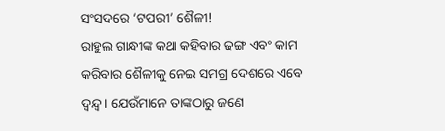ସଂସଦରେ ‘ଟପରୀ’ ଶୈଳୀ!
ରାହୁଲ ଗାନ୍ଧୀଙ୍କ କଥା କହିବାର ଢଙ୍ଗ ଏବଂ କାମ କରିବାର ଶୈଳୀକୁ ନେଇ ସମଗ୍ର ଦେଶରେ ଏବେ ଦ୍ୱନ୍ଦ୍ୱ। ଯେଉଁମାନେ ତାଙ୍କଠାରୁ ଜଣେ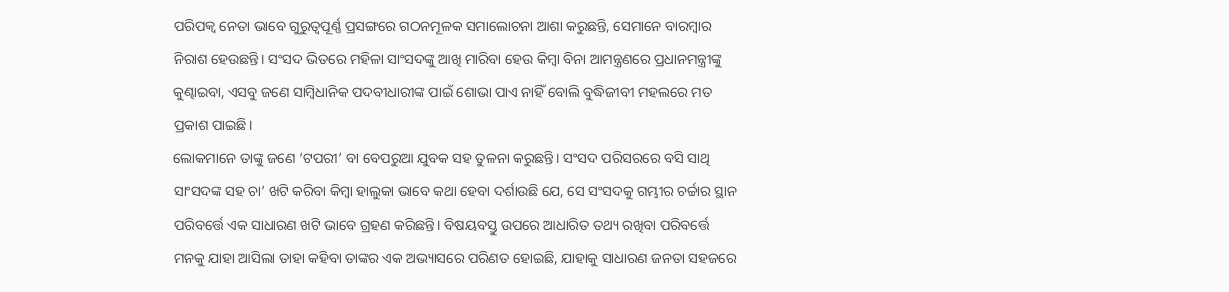ପରିପକ୍ୱ ନେତା ଭାବେ ଗୁରୁତ୍ୱପୂର୍ଣ୍ଣ ପ୍ରସଙ୍ଗରେ ଗଠନମୂଳକ ସମାଲୋଚନା ଆଶା କରୁଛନ୍ତି, ସେମାନେ ବାରମ୍ବାର ନିରାଶ ହେଉଛନ୍ତି। ସଂସଦ ଭିତରେ ମହିଳା ସାଂସଦଙ୍କୁ ଆଖି ମାରିବା ହେଉ କିମ୍ବା ବିନା ଆମନ୍ତ୍ରଣରେ ପ୍ରଧାନମନ୍ତ୍ରୀଙ୍କୁ କୁଣ୍ଢାଇବା, ଏସବୁ ଜଣେ ସାମ୍ବିଧାନିକ ପଦବୀଧାରୀଙ୍କ ପାଇଁ ଶୋଭା ପାଏ ନାହିଁ ବୋଲି ବୁଦ୍ଧିଜୀବୀ ମହଲରେ ମତ ପ୍ରକାଶ ପାଇଛି।
ଲୋକମାନେ ତାଙ୍କୁ ଜଣେ ‘ଟପରୀ’ ବା ବେପରୁଆ ଯୁବକ ସହ ତୁଳନା କରୁଛନ୍ତି। ସଂସଦ ପରିସରରେ ବସି ସାଥି ସାଂସଦଙ୍କ ସହ ଚା’ ଖଟି କରିବା କିମ୍ବା ହାଲୁକା ଭାବେ କଥା ହେବା ଦର୍ଶାଉଛି ଯେ, ସେ ସଂସଦକୁ ଗମ୍ଭୀର ଚର୍ଚ୍ଚାର ସ୍ଥାନ ପରିବର୍ତ୍ତେ ଏକ ସାଧାରଣ ଖଟି ଭାବେ ଗ୍ରହଣ କରିଛନ୍ତି। ବିଷୟବସ୍ତୁ ଉପରେ ଆଧାରିତ ତଥ୍ୟ ରଖିବା ପରିବର୍ତ୍ତେ ମନକୁ ଯାହା ଆସିଲା ତାହା କହିବା ତାଙ୍କର ଏକ ଅଭ୍ୟାସରେ ପରିଣତ ହୋଇଛି, ଯାହାକୁ ସାଧାରଣ ଜନତା ସହଜରେ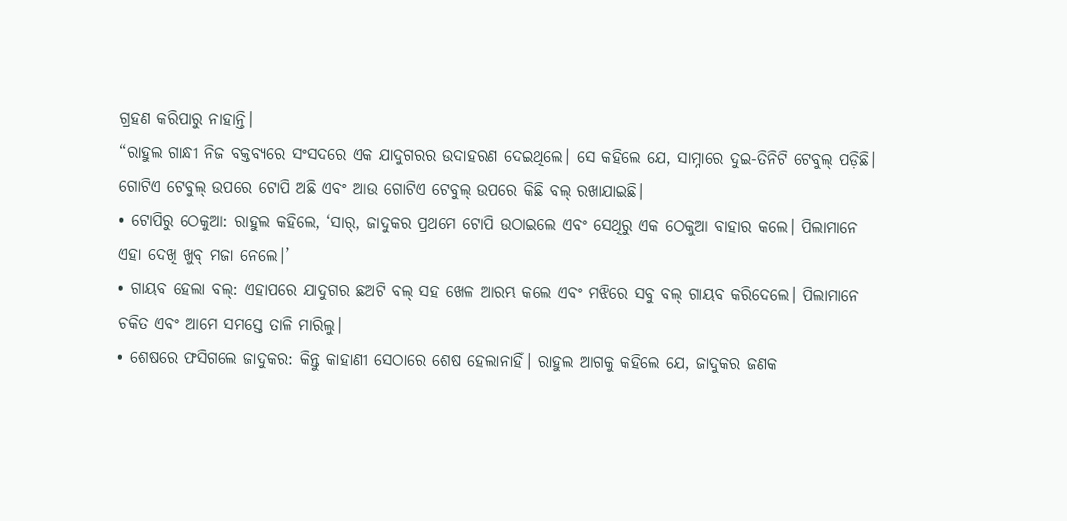ଗ୍ରହଣ କରିପାରୁ ନାହାନ୍ତି।
“ରାହୁଲ ଗାନ୍ଧୀ ନିଜ ବକ୍ତବ୍ୟରେ ସଂସଦରେ ଏକ ଯାଦୁଗରର ଉଦାହରଣ ଦେଇଥିଲେ। ସେ କହିଲେ ଯେ, ସାମ୍ନାରେ ଦୁଇ-ତିନିଟି ଟେବୁଲ୍ ପଡ଼ିଛି। ଗୋଟିଏ ଟେବୁଲ୍ ଉପରେ ଟୋପି ଅଛି ଏବଂ ଆଉ ଗୋଟିଏ ଟେବୁଲ୍ ଉପରେ କିଛି ବଲ୍ ରଖାଯାଇଛି।
• ଟୋପିରୁ ଠେକୁଆ: ରାହୁଲ କହିଲେ, ‘ସାର୍, ଜାଦୁକର ପ୍ରଥମେ ଟୋପି ଉଠାଇଲେ ଏବଂ ସେଥିରୁ ଏକ ଠେକୁଆ ବାହାର କଲେ। ପିଲାମାନେ ଏହା ଦେଖି ଖୁବ୍ ମଜା ନେଲେ।’
• ଗାୟବ ହେଲା ବଲ୍: ଏହାପରେ ଯାଦୁଗର ଛଅଟି ବଲ୍ ସହ ଖେଳ ଆରମ୍ଭ କଲେ ଏବଂ ମଝିରେ ସବୁ ବଲ୍ ଗାୟବ କରିଦେଲେ। ପିଲାମାନେ ଚକିତ ଏବଂ ଆମେ ସମସ୍ତେ ତାଳି ମାରିଲୁ।
• ଶେଷରେ ଫସିଗଲେ ଜାଦୁକର: କିନ୍ତୁ କାହାଣୀ ସେଠାରେ ଶେଷ ହେଲାନାହିଁ। ରାହୁଲ ଆଗକୁ କହିଲେ ଯେ, ଜାଦୁକର ଜଣକ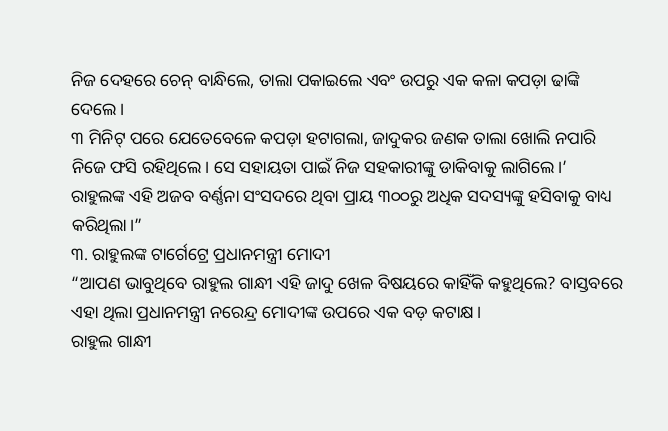ନିଜ ଦେହରେ ଚେନ୍ ବାନ୍ଧିଲେ, ତାଲା ପକାଇଲେ ଏବଂ ଉପରୁ ଏକ କଳା କପଡ଼ା ଢାଙ୍କି ଦେଲେ।
୩ ମିନିଟ୍ ପରେ ଯେତେବେଳେ କପଡ଼ା ହଟାଗଲା, ଜାଦୁକର ଜଣକ ତାଲା ଖୋଲି ନପାରି ନିଜେ ଫସି ରହିଥିଲେ। ସେ ସହାୟତା ପାଇଁ ନିଜ ସହକାରୀଙ୍କୁ ଡାକିବାକୁ ଲାଗିଲେ।’
ରାହୁଲଙ୍କ ଏହି ଅଜବ ବର୍ଣ୍ଣନା ସଂସଦରେ ଥିବା ପ୍ରାୟ ୩୦୦ରୁ ଅଧିକ ସଦସ୍ୟଙ୍କୁ ହସିବାକୁ ବାଧ୍ୟ କରିଥିଲା।”
୩. ରାହୁଲଙ୍କ ଟାର୍ଗେଟ୍ରେ ପ୍ରଧାନମନ୍ତ୍ରୀ ମୋଦୀ
“ଆପଣ ଭାବୁଥିବେ ରାହୁଲ ଗାନ୍ଧୀ ଏହି ଜାଦୁ ଖେଳ ବିଷୟରେ କାହିଁକି କହୁଥିଲେ? ବାସ୍ତବରେ ଏହା ଥିଲା ପ୍ରଧାନମନ୍ତ୍ରୀ ନରେନ୍ଦ୍ର ମୋଦୀଙ୍କ ଉପରେ ଏକ ବଡ଼ କଟାକ୍ଷ।
ରାହୁଲ ଗାନ୍ଧୀ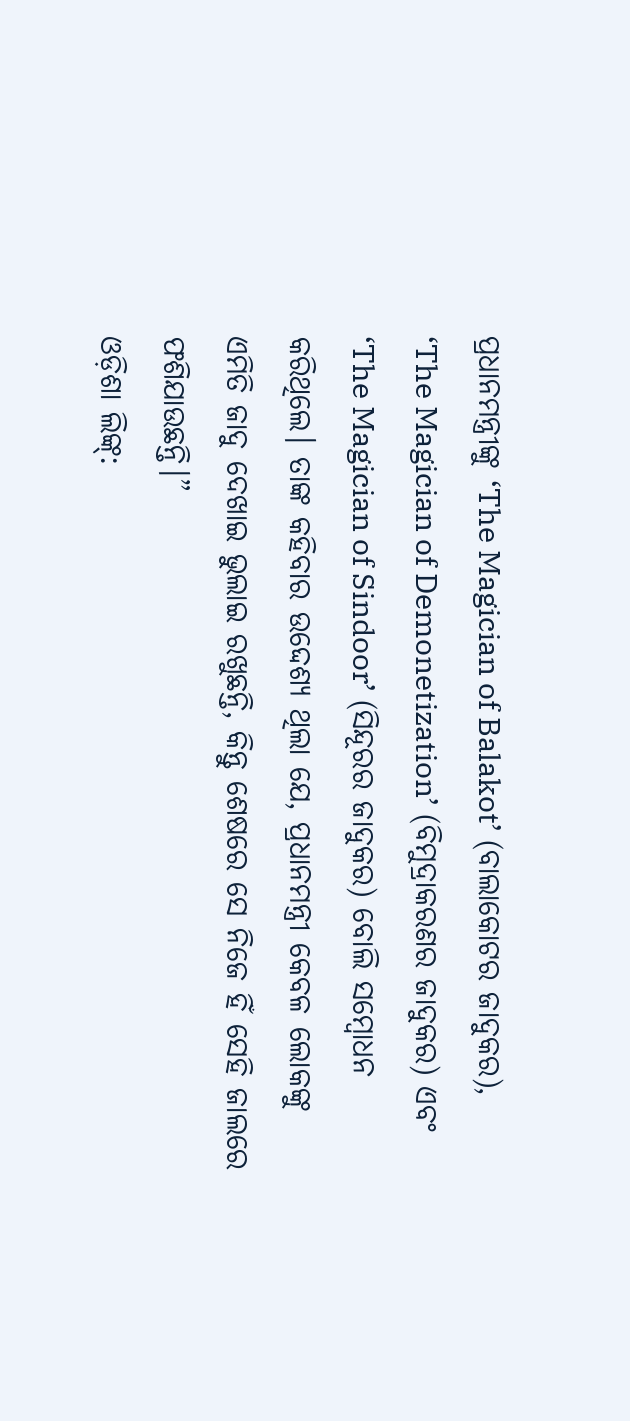ପ୍ରଧାନମନ୍ତ୍ରୀଙ୍କୁ ‘The Magician of Balakot’ (ବାଲାକୋଟର ଜାଦୁକର), ‘The Magician of Demonetization’ (ବିମୁଦ୍ରାକରଣର ଜାଦୁକର) ଏବଂ ‘The Magician of Sindoor’ (ସିନ୍ଦୂରର ଜାଦୁକର) ବୋଲି ସମ୍ବୋଧନ କରିଥିଲେ। ତାଙ୍କ କହିବାର ଉଦ୍ଦେଶ୍ୟ ଥିଲା ଯେ, ପ୍ରଧାନମନ୍ତ୍ରୀ କେବଳ ଲୋକଙ୍କୁ ଏମିତି ଜାଦୁ ଦେଖାଇ ଭୁଲାଇ ରଖୁଛନ୍ତି, କିନ୍ତୁ ଶେଷରେ ସେ ନିଜେ ହିଁ ସେହି ଜାଲରେ ଫଶିଯାଉଛନ୍ତି।”
ଓଡ଼ିଶା ଲିଙ୍କ୍: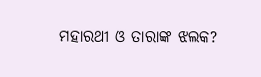ମହାରଥୀ ଓ ତାରାଙ୍କ ଝଲକ?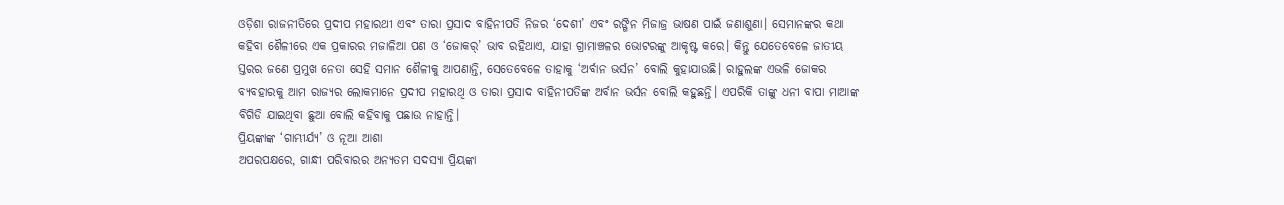ଓଡ଼ିଶା ରାଜନୀତିରେ ପ୍ରଦୀପ ମହାରଥୀ ଏବଂ ତାରା ପ୍ରସାଦ ବାହିନୀପତି ନିଜର ‘ଦେଶୀ’ ଏବଂ ରଙ୍ଗିନ ମିଜାଜ୍ର ଭାଷଣ ପାଇଁ ଜଣାଶୁଣା। ସେମାନଙ୍କର କଥା କହିବା ଶୈଳୀରେ ଏକ ପ୍ରକାରର ମଜାଳିଆ ପଣ ଓ ‘ଜୋକର୍’ ଭାବ ରହିଥାଏ, ଯାହା ଗ୍ରାମାଞ୍ଚଳର ଭୋଟରଙ୍କୁ ଆକୃଷ୍ଟ କରେ। କିନ୍ତୁ ଯେତେବେଳେ ଜାତୀୟ ସ୍ତରର ଜଣେ ପ୍ରମୁଖ ନେତା ସେହି ସମାନ ଶୈଳୀକୁ ଆପଣାନ୍ତି, ସେତେବେଳେ ତାହାକୁ ‘ଅର୍ବାନ ଭର୍ସନ’ ବୋଲି କୁହାଯାଉଛି। ରାହୁଲଙ୍କ ଏଭଳି ଜୋକର ବ୍ୟବହାରକୁ ଆମ ରାଜ୍ୟର ଲୋକମାନେ ପ୍ରଦୀପ ମହାରଥି ଓ ତାରା ପ୍ରସାଦ ବାହିନୀପତିଙ୍କ ଅର୍ବାନ ଭର୍ସନ ବୋଲି କହୁଛନ୍ତି। ଏପରିକି ତାଙ୍କୁ ଧନୀ ବାପା ମାଆଙ୍କ ବିଗିଡି ଯାଇଥିବା ଛୁଆ ବୋଲି କହିବାକୁ ପଛାଉ ନାହାନ୍ତି।
ପ୍ରିୟଙ୍କାଙ୍କ ‘ଗାମ୍ଭୀର୍ଯ୍ୟ’ ଓ ନୂଆ ଆଶା
ଅପରପକ୍ଷରେ, ଗାନ୍ଧୀ ପରିବାରର ଅନ୍ୟତମ ସଦସ୍ୟା ପ୍ରିୟଙ୍କା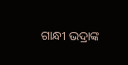ଗାନ୍ଧୀ ଭଦ୍ରାଙ୍କ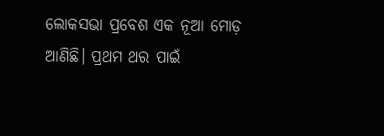ଲୋକସଭା ପ୍ରବେଶ ଏକ ନୂଆ ମୋଡ଼ ଆଣିଛି। ପ୍ରଥମ ଥର ପାଇଁ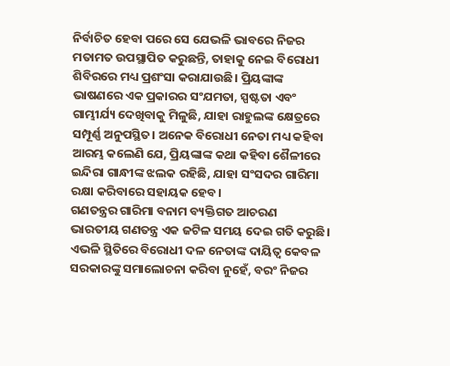ନିର୍ବାଚିତ ହେବା ପରେ ସେ ଯେଭଳି ଭାବରେ ନିଜର ମତାମତ ଉପସ୍ଥାପିତ କରୁଛନ୍ତି, ତାହାକୁ ନେଇ ବିରୋଧୀ ଶିବିରରେ ମଧ୍ୟ ପ୍ରଶଂସା କରାଯାଉଛି। ପ୍ରିୟଙ୍କାଙ୍କ ଭାଷଣରେ ଏକ ପ୍ରକାରର ସଂଯମତା, ସ୍ପଷ୍ଟତା ଏବଂ ଗାମ୍ଭୀର୍ଯ୍ୟ ଦେଖିବାକୁ ମିଳୁଛି, ଯାହା ରାହୁଲଙ୍କ କ୍ଷେତ୍ରରେ ସମ୍ପୂର୍ଣ୍ଣ ଅନୁପସ୍ଥିତ। ଅନେକ ବିରୋଧୀ ନେତା ମଧ୍ୟ କହିବା ଆରମ୍ଭ କଲେଣି ଯେ, ପ୍ରିୟଙ୍କାଙ୍କ କଥା କହିବା ଶୈଳୀରେ ଇନ୍ଦିରା ଗାନ୍ଧୀଙ୍କ ଝଲକ ରହିଛି, ଯାହା ସଂସଦର ଗାରିମା ରକ୍ଷା କରିବାରେ ସହାୟକ ହେବ।
ଗଣତନ୍ତ୍ରର ଗାରିମା ବନାମ ବ୍ୟକ୍ତିଗତ ଆଚରଣ
ଭାରତୀୟ ଗଣତନ୍ତ୍ର ଏକ ଜଟିଳ ସମୟ ଦେଇ ଗତି କରୁଛି। ଏଭଳି ସ୍ଥିତିରେ ବିରୋଧୀ ଦଳ ନେତାଙ୍କ ଦାୟିତ୍ୱ କେବଳ ସରକାରଙ୍କୁ ସମାଲୋଚନା କରିବା ନୁହେଁ, ବରଂ ନିଜର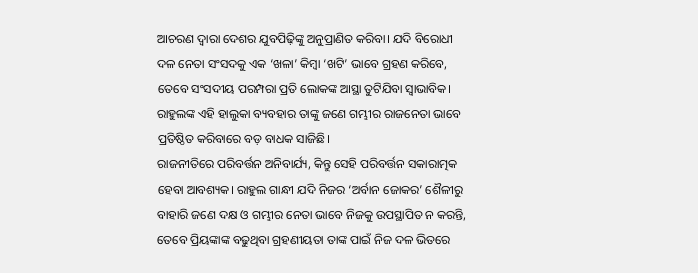ଆଚରଣ ଦ୍ୱାରା ଦେଶର ଯୁବପିଢ଼ିଙ୍କୁ ଅନୁପ୍ରାଣିତ କରିବା। ଯଦି ବିରୋଧୀ ଦଳ ନେତା ସଂସଦକୁ ଏକ ‘ଖଳା’ କିମ୍ବା ‘ଖଟି’ ଭାବେ ଗ୍ରହଣ କରିବେ, ତେବେ ସଂସଦୀୟ ପରମ୍ପରା ପ୍ରତି ଲୋକଙ୍କ ଆସ୍ଥା ତୁଟିଯିବା ସ୍ୱାଭାବିକ। ରାହୁଲଙ୍କ ଏହି ହାଲୁକା ବ୍ୟବହାର ତାଙ୍କୁ ଜଣେ ଗମ୍ଭୀର ରାଜନେତା ଭାବେ ପ୍ରତିଷ୍ଠିତ କରିବାରେ ବଡ଼ ବାଧକ ସାଜିଛି।
ରାଜନୀତିରେ ପରିବର୍ତ୍ତନ ଅନିବାର୍ଯ୍ୟ, କିନ୍ତୁ ସେହି ପରିବର୍ତ୍ତନ ସକାରାତ୍ମକ ହେବା ଆବଶ୍ୟକ। ରାହୁଲ ଗାନ୍ଧୀ ଯଦି ନିଜର ‘ଅର୍ବାନ ଜୋକର’ ଶୈଳୀରୁ ବାହାରି ଜଣେ ଦକ୍ଷ ଓ ଗମ୍ଭୀର ନେତା ଭାବେ ନିଜକୁ ଉପସ୍ଥାପିତ ନ କରନ୍ତି, ତେବେ ପ୍ରିୟଙ୍କାଙ୍କ ବଢୁଥିବା ଗ୍ରହଣୀୟତା ତାଙ୍କ ପାଇଁ ନିଜ ଦଳ ଭିତରେ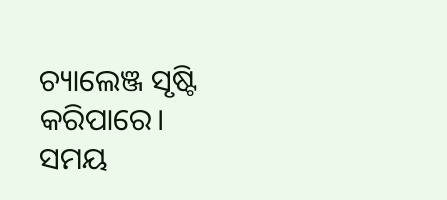ଚ୍ୟାଲେଞ୍ଜ ସୃଷ୍ଟି କରିପାରେ। ସମୟ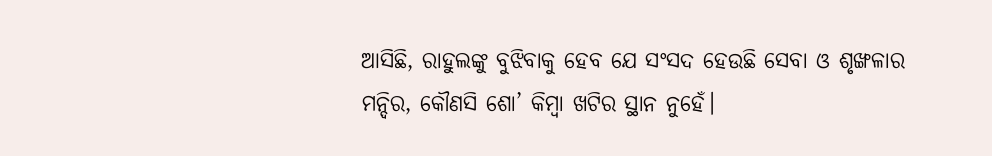ଆସିଛି, ରାହୁଲଙ୍କୁ ବୁଝିବାକୁ ହେବ ଯେ ସଂସଦ ହେଉଛି ସେବା ଓ ଶୃଙ୍ଖଳାର ମନ୍ଦିର, କୌଣସି ଶୋ’ କିମ୍ବା ଖଟିର ସ୍ଥାନ ନୁହେଁ।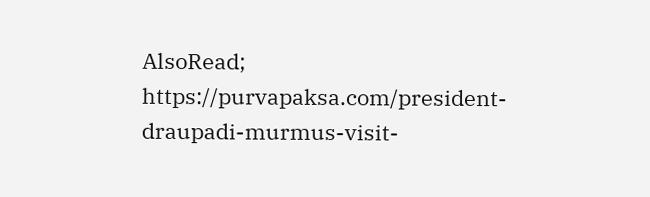AlsoRead; https://purvapaksa.com/president-draupadi-murmus-visit-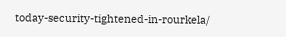today-security-tightened-in-rourkela/